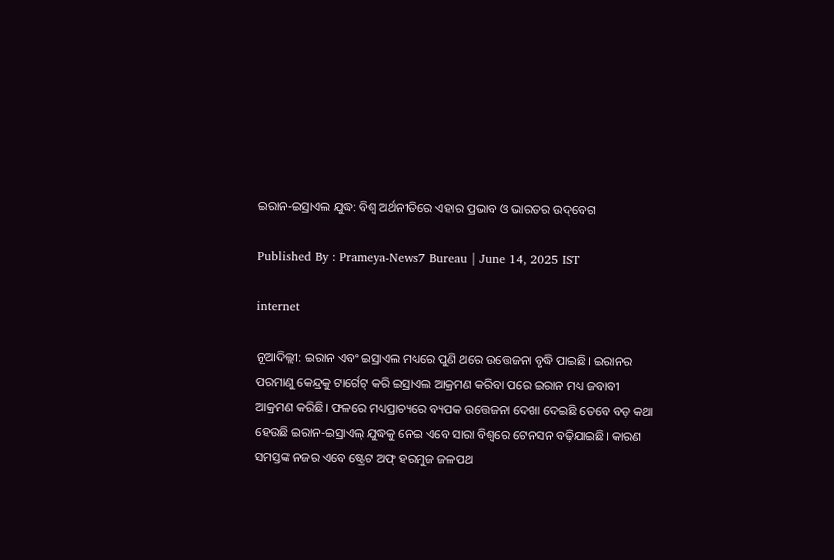ଇରାନ-ଇସ୍ରାଏଲ ଯୁଦ୍ଧ: ବିଶ୍ୱ ଅର୍ଥନୀତିରେ ଏହାର ପ୍ରଭାବ ଓ ଭାରତର ଉଦ୍‌ବେଗ

Published By : Prameya-News7 Bureau | June 14, 2025 IST

internet

ନୂଆଦିଲ୍ଲୀ: ଇରାନ ଏବଂ ଇସ୍ରାଏଲ ମଧ୍ୟରେ ପୁଣି ଥରେ ଉତ୍ତେଜନା ବୃଦ୍ଧି ପାଇଛି। ଇରାନର ପରମାଣୁ କେନ୍ଦ୍ରକୁ ଟାର୍ଗେଟ୍ କରି ଇସ୍ରାଏଲ ଆକ୍ରମଣ କରିବା ପରେ ଇରାନ ମଧ୍ୟ ଜବାବୀ ଆକ୍ରମଣ କରିଛି। ଫଳରେ ମଧ୍ୟପ୍ରାଚ୍ୟରେ ବ୍ୟପକ ଉତ୍ତେଜନା ଦେଖା ଦେଇଛି ତେବେ ବଡ଼ କଥା ହେଉଛି ଇରାନ-ଇସ୍ରାଏଲ୍‌ ଯୁଦ୍ଧକୁ ନେଇ ଏବେ ସାରା ବିଶ୍ୱରେ ଟେନସନ ବଢ଼ିଯାଇଛି। କାରଣ ସମସ୍ତଙ୍କ ନଜର ଏବେ ଷ୍ଟ୍ରେଟ ଅଫ୍ ହରମୁଜ ଜଳପଥ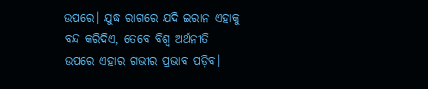ଉପରେ। ଯୁଦ୍ଧ ରାଗରେ ଯଦି ଇରାନ ଏହାକୁ ବନ୍ଦ କରିଦିଏ, ତେବେ ବିଶ୍ୱ ଅର୍ଥନୀତି ଉପରେ ଏହାର ଗଭୀର ପ୍ରଭାବ ପଡ଼ିବ।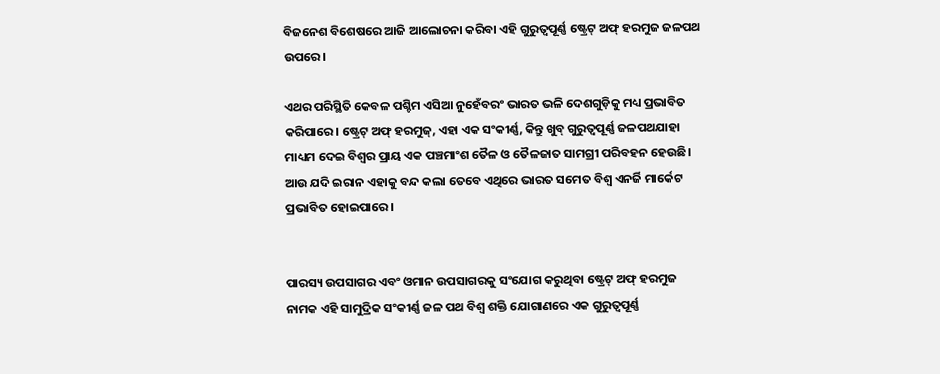ବିଜନେଶ ବିଶେଷରେ ଆଜି ଆଲୋଚନା କରିବା ଏହି ଗୁରୁତ୍ୱପୂର୍ଣ୍ଣ ଷ୍ଟ୍ରେଟ୍ ଅଫ୍ ହରମୁଜ ଜଳପଥ ଉପରେ।

ଏଥର ପରିସ୍ଥିତି କେବଳ ପଶ୍ଚିମ ଏସିଆ ନୁହେଁବରଂ ଭାରତ ଭଳି ଦେଶଗୁଡ଼ିକୁ ମଧ୍ୟ ପ୍ରଭାବିତ କରିପାରେ। ଷ୍ଟ୍ରେଟ୍ ଅଫ୍ ହରମୁଜ୍, ଏହା ଏକ ସଂକୀର୍ଣ୍ଣ, କିନ୍ତୁ ଖୁବ୍ ଗୁରୁତ୍ୱପୂର୍ଣ୍ଣ ଜଳପଥଯାହା ମାଧ୍ୟମ ଦେଇ ବିଶ୍ୱର ପ୍ରାୟ ଏକ ପଞ୍ଚମାଂଶ ତୈଳ ଓ ତୈଳଜାତ ସାମଗ୍ରୀ ପରିବହନ ହେଉଛି। ଆଉ ଯଦି ଇରାନ ଏହାକୁ ବନ୍ଦ କଲା ତେବେ ଏଥିରେ ଭାରତ ସମେତ ବିଶ୍ୱ ଏନର୍ଜି ମାର୍କେଟ ପ୍ରଭାବିତ ହୋଇପାରେ।


ପାରସ୍ୟ ଉପସାଗର ଏବଂ ଓମାନ ଉପସାଗରକୁ ସଂଯୋଗ କରୁଥିବା ଷ୍ଟ୍ରେଟ୍ ଅଫ୍ ହରମୁଜ ନାମକ ଏହି ସାମୁଦ୍ରିକ ସଂକୀର୍ଣ୍ଣ ଜଳ ପଥ ବିଶ୍ୱ ଶକ୍ତି ଯୋଗାଣରେ ଏକ ଗୁରୁତ୍ୱପୂର୍ଣ୍ଣ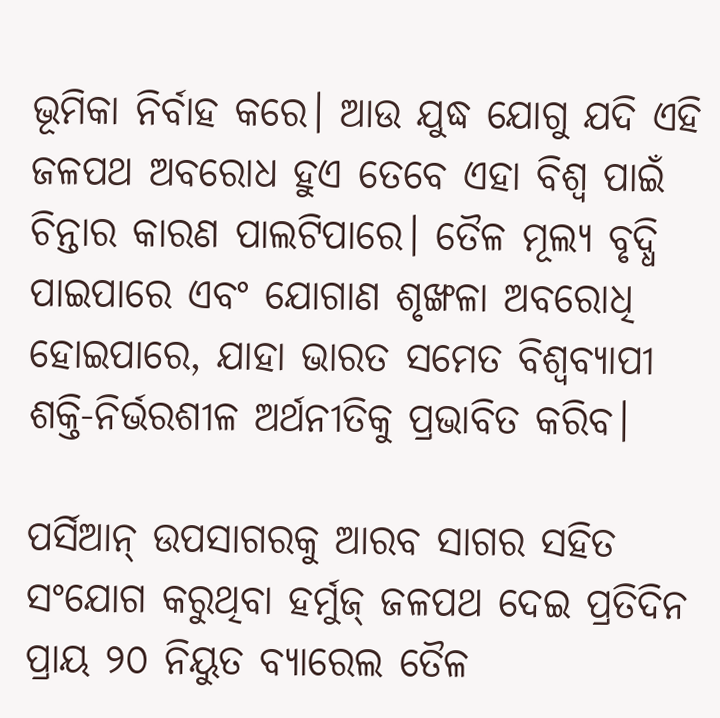ଭୂମିକା ନିର୍ବାହ କରେ। ଆଉ ଯୁଦ୍ଧ ଯୋଗୁ ଯଦି ଏହି ଜଳପଥ ଅବରୋଧ ହୁଏ ତେବେ ଏହା ବିଶ୍ୱ ପାଇଁ ଚିନ୍ତାର କାରଣ ପାଲଟିପାରେ। ତୈଳ ମୂଲ୍ୟ ବୃଦ୍ଧି ପାଇପାରେ ଏବଂ ଯୋଗାଣ ଶୃଙ୍ଖଳା ଅବରୋଧି ହୋଇପାରେ, ଯାହା ଭାରତ ସମେତ ବିଶ୍ୱବ୍ୟାପୀ ଶକ୍ତି-ନିର୍ଭରଶୀଳ ଅର୍ଥନୀତିକୁ ପ୍ରଭାବିତ କରିବ।

ପର୍ସିଆନ୍ ଉପସାଗରକୁ ଆରବ ସାଗର ସହିତ ସଂଯୋଗ କରୁଥିବା ହର୍ମୁଜ୍ ଜଳପଥ ଦେଇ ପ୍ରତିଦିନ ପ୍ରାୟ ୨୦ ନିୟୁତ ବ୍ୟାରେଲ ତୈଳ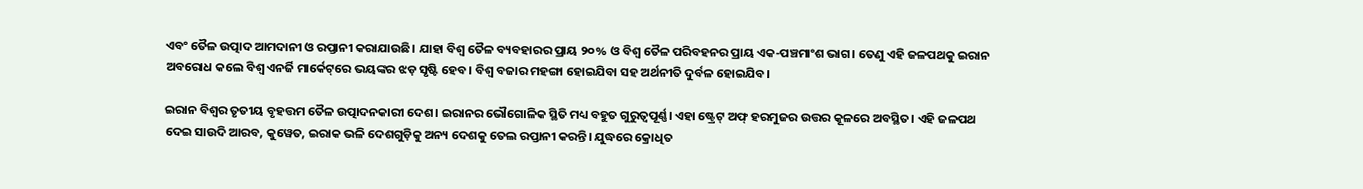ଏବଂ ତୈଳ ଉତ୍ପାଦ ଆମଦାନୀ ଓ ରପ୍ତାନୀ କରାଯାଉଛି। ଯାହା ବିଶ୍ୱ ତୈଳ ବ୍ୟବହାରର ପ୍ରାୟ ୨୦% ଓ ବିଶ୍ୱ ତୈଳ ପରିବହନର ପ୍ରାୟ ଏକ-ପଞ୍ଚମାଂଶ ଭାଗ। ତେଣୁ ଏହି ଜଳପଥକୁ ଇରାନ ଅବରୋଧ କଲେ ବିଶ୍ୱ ଏନର୍ଜି ମାର୍କେଟ୍‌ରେ ଭୟଙ୍କର ଝଡ଼ ସୃଷ୍ଟି ହେବ। ବିଶ୍ୱ ବଜାର ମହଙ୍ଗା ହୋଇଯିବା ସହ ଅର୍ଥନୀତି ଦୁର୍ବଳ ହୋଇଯିବ।

ଇରାନ ବିଶ୍ୱର ତୃତୀୟ ବୃହତ୍ତମ ତୈଳ ଉତ୍ପାଦନକାରୀ ଦେଶ। ଇରାନର ଭୌଗୋଳିକ ସ୍ଥିତି ମଧ୍ୟ ବହୁତ ଗୁରୁତ୍ୱପୂର୍ଣ୍ଣ। ଏହା ଷ୍ଟ୍ରେଟ୍ ଅଫ୍ ହରମୁଜର ଉତ୍ତର କୂଳରେ ଅବସ୍ଥିତ। ଏହି ଜଳପଥ ଦେଇ ସାଉଦି ଆରବ, କୁୱେତ, ଇରାକ ଭଳି ଦେଶଗୁଡ଼ିକୁ ଅନ୍ୟ ଦେଶକୁ ତେଲ ରପ୍ତାନୀ କରନ୍ତି। ଯୁଦ୍ଧରେ କ୍ରୋଧିତ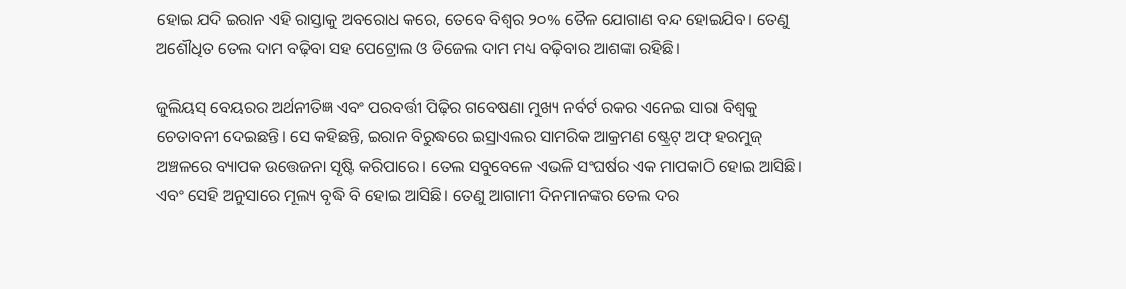ହୋଇ ଯଦି ଇରାନ ଏହି ରାସ୍ତାକୁ ଅବରୋଧ କରେ, ତେବେ ବିଶ୍ୱର ୨୦% ତୈଳ ଯୋଗାଣ ବନ୍ଦ ହୋଇଯିବ। ତେଣୁ ଅଶୌଧିତ ତେଲ ଦାମ ବଢ଼ିବା ସହ ପେଟ୍ରୋଲ ଓ ଡିଜେଲ ଦାମ ମଧ୍ୟ ବଢ଼ିବାର ଆଶଙ୍କା ରହିଛି।

ଜୁଲିୟସ୍ ବେୟରର ଅର୍ଥନୀତିଜ୍ଞ ଏବଂ ପରବର୍ତ୍ତୀ ପିଢ଼ିର ଗବେଷଣା ମୁଖ୍ୟ ନର୍ବର୍ଟ ରକର ଏନେଇ ସାରା ବିଶ୍ୱକୁ ଚେତାବନୀ ଦେଇଛନ୍ତି। ସେ କହିଛନ୍ତି, ଇରାନ ବିରୁଦ୍ଧରେ ଇସ୍ରାଏଲର ସାମରିକ ଆକ୍ରମଣ ଷ୍ଟ୍ରେଟ୍ ଅଫ୍ ହରମୁଜ୍ ଅଞ୍ଚଳରେ ବ୍ୟାପକ ଉତ୍ତେଜନା ସୃଷ୍ଟି କରିପାରେ। ତେଲ ସବୁବେଳେ ଏଭଳି ସଂଘର୍ଷର ଏକ ମାପକାଠି ହୋଇ ଆସିଛି। ଏବଂ ସେହି ଅନୁସାରେ ମୂଲ୍ୟ ବୃଦ୍ଧି ବି ହୋଇ ଆସିଛି। ତେଣୁ ଆଗାମୀ ଦିନମାନଙ୍କର ତେଲ ଦର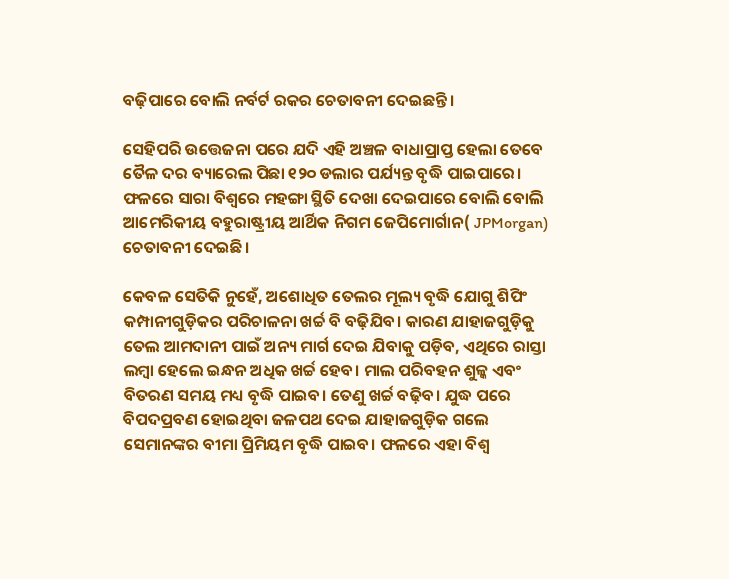ବଢ଼ିପାରେ ବୋଲି ନର୍ବର୍ଟ ରକର ଚେତାବନୀ ଦେଇଛନ୍ତି।

ସେହିପରି ଉତ୍ତେଜନା ପରେ ଯଦି ଏହି ଅଞ୍ଚଳ ବାଧାପ୍ରାପ୍ତ ହେଲା ତେବେ ତୈଳ ଦର ବ୍ୟାରେଲ ପିଛା ୧୨୦ ଡଲାର ପର୍ଯ୍ୟନ୍ତ ବୃଦ୍ଧି ପାଇପାରେ। ଫଳରେ ସାରା ବିଶ୍ୱରେ ମହଙ୍ଗା ସ୍ଥିତି ଦେଖା ଦେଇପାରେ ବୋଲି ବୋଲି ଆମେରିକୀୟ ବହୁରାଷ୍ଟ୍ରୀୟ ଆର୍ଥିକ ନିଗମ ଜେପିମୋର୍ଗାନ( JPMorgan) ଚେତାବନୀ ଦେଇଛି।

କେବଳ ସେତିକି ନୁହେଁ, ଅଶୋଧିତ ତେଲର ମୂଲ୍ୟ ବୃଦ୍ଧି ଯୋଗୁ ଶିପିଂ କମ୍ପାନୀଗୁଡ଼ିକର ପରିଚାଳନା ଖର୍ଚ୍ଚ ବି ବଢ଼ିଯିବ। କାରଣ ଯାହାଜଗୁଡ଼ିକୁ ତେଲ ଆମଦାନୀ ପାଇଁ ଅନ୍ୟ ମାର୍ଗ ଦେଇ ଯିବାକୁ ପଡ଼ିବ, ଏଥିରେ ରାସ୍ତା ଲମ୍ବା ହେଲେ ଇନ୍ଧନ ଅଧିକ ଖର୍ଚ୍ଚ ହେବ। ମାଲ ପରିବହନ ଶୁଳ୍କ ଏବଂ ବିତରଣ ସମୟ ମଧ୍ୟ ବୃଦ୍ଧି ପାଇବ। ତେଣୁ ଖର୍ଚ୍ଚ ବଢ଼ିବ। ଯୁଦ୍ଧ ପରେ ବିପଦପ୍ରବଣ ହୋଇଥିବା ଜଳପଥ ଦେଇ ଯାହାଜଗୁଡ଼ିକ ଗଲେ ସେମାନଙ୍କର ବୀମା ପ୍ରିମିୟମ ବୃଦ୍ଧି ପାଇବ। ଫଳରେ ଏହା ବିଶ୍ୱ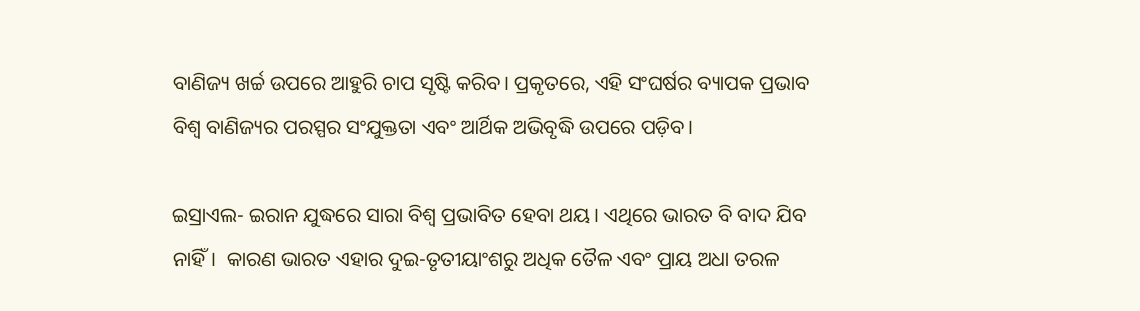ବାଣିଜ୍ୟ ଖର୍ଚ୍ଚ ଉପରେ ଆହୁରି ଚାପ ସୃଷ୍ଟି କରିବ। ପ୍ରକୃତରେ, ଏହି ସଂଘର୍ଷର ବ୍ୟାପକ ପ୍ରଭାବ ବିଶ୍ୱ ବାଣିଜ୍ୟର ପରସ୍ପର ସଂଯୁକ୍ତତା ଏବଂ ଆର୍ଥିକ ଅଭିବୃଦ୍ଧି ଉପରେ ପଡ଼ିବ।

ଇସ୍ରାଏଲ- ଇରାନ ଯୁଦ୍ଧରେ ସାରା ବିଶ୍ୱ ପ୍ରଭାବିତ ହେବା ଥୟ। ଏଥିରେ ଭାରତ ବି ବାଦ ଯିବ ନାହିଁ।  କାରଣ ଭାରତ ଏହାର ଦୁଇ-ତୃତୀୟାଂଶରୁ ଅଧିକ ତୈଳ ଏବଂ ପ୍ରାୟ ଅଧା ତରଳ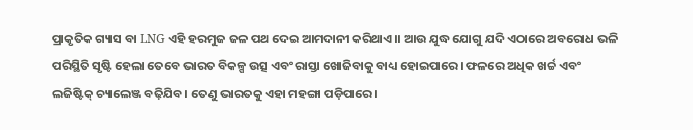ପ୍ରାକୃତିକ ଗ୍ୟାସ ବା LNG ଏହି ହରମୁଜ ଜଳ ପଥ ଦେଇ ଆମଦାନୀ କରିଥାଏ।। ଆଉ ଯୁଦ୍ଧ ଯୋଗୁ ଯଦି ଏଠାରେ ଅବରୋଧ ଭଳି ପରିସ୍ଥିତି ସୃଷ୍ଟି ହେଲା ତେବେ ଭାରତ ବିକଳ୍ପ ଉତ୍ସ ଏବଂ ରାସ୍ତା ଖୋଜିବାକୁ ବାଧ୍ୟ ହୋଇପାରେ। ଫଳରେ ଅଧିକ ଖର୍ଚ୍ଚ ଏବଂ ଲଜିଷ୍ଟିକ୍ ଚ୍ୟାଲେଞ୍ଜ ବଢ଼ିଯିବ। ତେଣୁ ଭାରତକୁ ଏହା ମହଙ୍ଗା ପଡ଼ିପାରେ।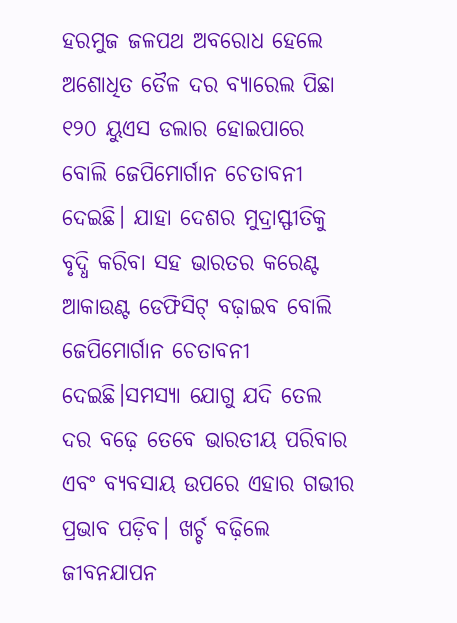ହରମୁଜ ଜଳପଥ ଅବରୋଧ ହେଲେ ଅଶୋଧିତ ତୈଳ ଦର ବ୍ୟାରେଲ ପିଛା ୧୨୦ ୟୁଏସ ଡଲାର ହୋଇପାରେ ବୋଲି ଜେପିମୋର୍ଗାନ ଚେତାବନୀ ଦେଇଛି। ଯାହା ଦେଶର ମୁଦ୍ରାସ୍ଫୀତିକୁ ବୃଦ୍ଧି କରିବା ସହ ଭାରତର କରେଣ୍ଟ ଆକାଉଣ୍ଟ ଡେଫିସିଟ୍ ବଢ଼ାଇବ ବୋଲି ଜେପିମୋର୍ଗାନ ଚେତାବନୀ ଦେଇଛି।ସମସ୍ୟା ଯୋଗୁ ଯଦି ତେଲ ଦର ବଢ଼େ ତେବେ ଭାରତୀୟ ପରିବାର ଏବଂ ବ୍ୟବସାୟ ଉପରେ ଏହାର ଗଭୀର ପ୍ରଭାବ ପଡ଼ିବ। ଖର୍ଚ୍ଚ ବଢ଼ିଲେ ଜୀବନଯାପନ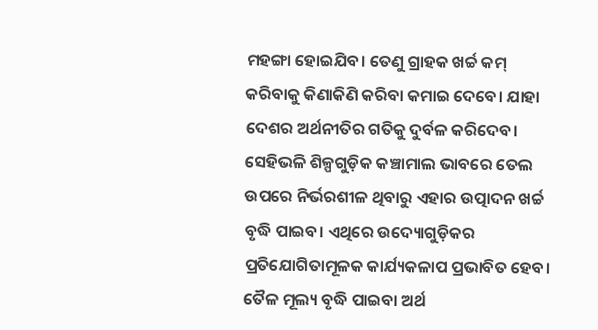ମହଙ୍ଗା ହୋଇଯିବ। ତେଣୁ ଗ୍ରାହକ ଖର୍ଚ୍ଚ କମ୍ କରିବାକୁ କିଣାକିଣି କରିବା କମାଇ ଦେବେ। ଯାହା ଦେଶର ଅର୍ଥନୀତିର ଗତିକୁ ଦୁର୍ବଳ କରିଦେବ। ସେହିଭଳି ଶିଳ୍ପଗୁଡ଼ିକ କଞ୍ଚାମାଲ ଭାବରେ ତେଲ ଉପରେ ନିର୍ଭରଶୀଳ ଥିବାରୁ ଏହାର ଉତ୍ପାଦନ ଖର୍ଚ୍ଚ ବୃଦ୍ଧି ପାଇବ। ଏଥିରେ ଉଦ୍ୟୋଗୁଡ଼ିକର ପ୍ରତିଯୋଗିତାମୂଳକ କାର୍ଯ୍ୟକଳାପ ପ୍ରଭାବିତ ହେବ। ତୈଳ ମୂଲ୍ୟ ବୃଦ୍ଧି ପାଇବା ଅର୍ଥ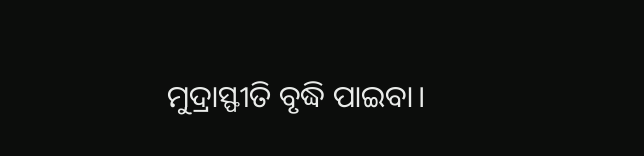ମୁଦ୍ରାସ୍ଫୀତି ବୃଦ୍ଧି ପାଇବା।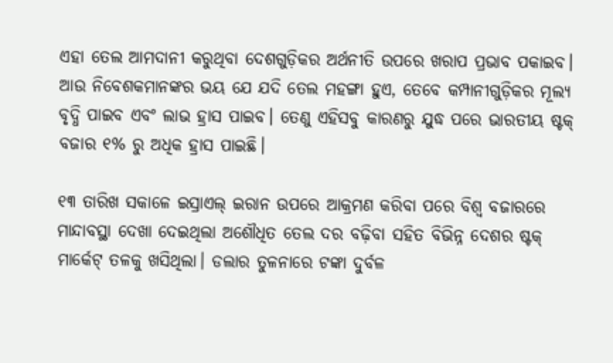ଏହା ତେଲ ଆମଦାନୀ କରୁଥିବା ଦେଶଗୁଡ଼ିକର ଅର୍ଥନୀତି ଉପରେ ଖରାପ ପ୍ରଭାବ ପକାଇବ। ଆଉ ନିବେଶକମାନଙ୍କର ଭୟ ଯେ ଯଦି ତେଲ ମହଙ୍ଗା ହୁଏ, ତେବେ କମ୍ପାନୀଗୁଡ଼ିକର ମୂଲ୍ୟ ବୃଦ୍ଧି ପାଇବ ଏବଂ ଲାଭ ହ୍ରାସ ପାଇବ। ତେଣୁ ଏହିସବୁ କାରଣରୁ ଯୁଦ୍ଧ ପରେ ଭାରତୀୟ ଷ୍ଟକ୍ ବଜାର ୧% ରୁ ଅଧିକ ହ୍ରାସ ପାଇଛି।

୧୩ ତାରିଖ ସକାଳେ ଇସ୍ରାଏଲ୍ ଇରାନ ଉପରେ ଆକ୍ରମଣ କରିବା ପରେ ବିଶ୍ୱ ବଜାରରେ ମାନ୍ଦାବସ୍ଥା ଦେଖା ଦେଇଥିଲା ଅଶୌଧିତ ତେଲ ଦର ବଢ଼ିବା ସହିତ ବିଭିନ୍ନ ଦେଶର ଷ୍ଟକ୍‌ ମାର୍କେଟ୍‌ ତଳକୁ ଖସିଥିଲା। ଡଲାର ତୁଳନାରେ ଟଙ୍କା ଦୁର୍ବଳ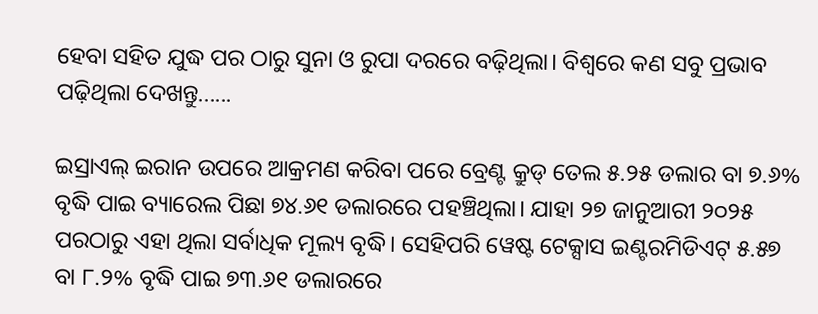ହେବା ସହିତ ଯୁଦ୍ଧ ପର ଠାରୁ ସୁନା ଓ ରୁପା ଦରରେ ବଢ଼ିଥିଲା। ବିଶ୍ୱରେ କଣ ସବୁ ପ୍ରଭାବ ପଢ଼ିଥିଲା ଦେଖନ୍ତୁ......

ଇସ୍ରାଏଲ୍ ଇରାନ ଉପରେ ଆକ୍ରମଣ କରିବା ପରେ ବ୍ରେଣ୍ଟ କ୍ରୁଡ୍ ତେଲ ୫.୨୫ ଡଲାର ବା ୭.୬% ବୃଦ୍ଧି ପାଇ ବ୍ୟାରେଲ ପିଛା ୭୪.୬୧ ଡଲାରରେ ପହଞ୍ଚିଥିଲା। ଯାହା ୨୭ ଜାନୁଆରୀ ୨୦୨୫ ପରଠାରୁ ଏହା ଥିଲା ସର୍ବାଧିକ ମୂଲ୍ୟ ବୃଦ୍ଧି। ସେହିପରି ୱେଷ୍ଟ ଟେକ୍ସାସ ଇଣ୍ଟରମିଡିଏଟ୍ ୫.୫୭ ବା ୮.୨% ବୃଦ୍ଧି ପାଇ ୭୩.୬୧ ଡଲାରରେ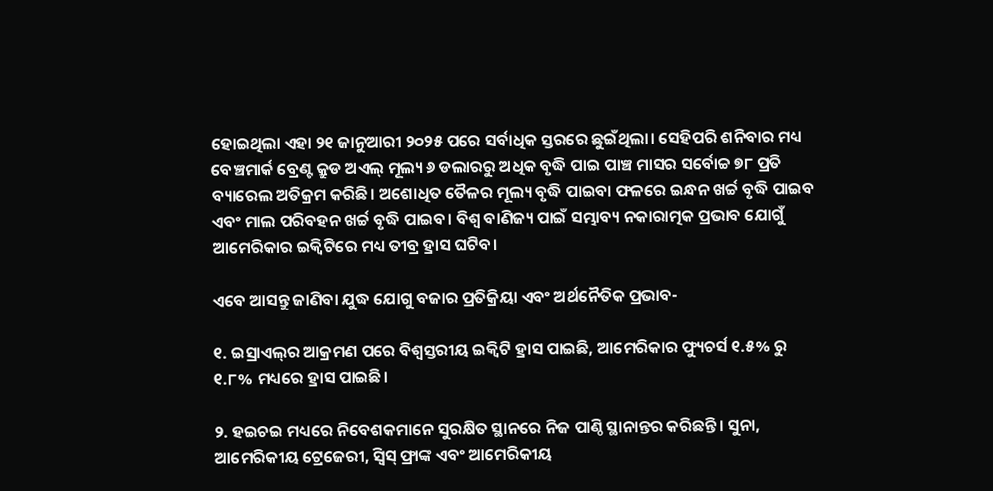ହୋଇଥିଲା ଏହା ୨୧ ଜାନୁଆରୀ ୨୦୨୫ ପରେ ସର୍ବାଧିକ ସ୍ତରରେ ଛୁଇଁଥିଲା। ସେହିପରି ଶନିବାର ମଧ୍ୟ ବେଞ୍ଚମାର୍କ ବ୍ରେଣ୍ଟ କ୍ରୁଡ ଅଏଲ୍‌ ମୂଲ୍ୟ ୬ ଡଲାରରୁ ଅଧିକ ବୃଦ୍ଧି ପାଇ ପାଞ୍ଚ ମାସର ସର୍ବୋଚ୍ଚ ୭୮ ପ୍ରତି ବ୍ୟାରେଲ ଅତିକ୍ରମ କରିଛି। ଅଶୋଧିତ ତୈଳର ମୂଲ୍ୟ ବୃଦ୍ଧି ପାଇବା ଫଳରେ ଇନ୍ଧନ ଖର୍ଚ୍ଚ ବୃଦ୍ଧି ପାଇବ ଏବଂ ମାଲ ପରିବହନ ଖର୍ଚ୍ଚ ବୃଦ୍ଧି ପାଇବ। ବିଶ୍ୱ ବାଣିଜ୍ୟ ପାଇଁ ସମ୍ଭାବ୍ୟ ନକାରାତ୍ମକ ପ୍ରଭାବ ଯୋଗୁଁ ଆମେରିକାର ଇକ୍ୱିଟିରେ ମଧ୍ୟ ତୀବ୍ର ହ୍ରାସ ଘଟିବ।

ଏବେ ଆସନ୍ତୁ ଜାଣିବା ଯୁଦ୍ଧ ଯୋଗୁ ବଜାର ପ୍ରତିକ୍ରିୟା ଏବଂ ଅର୍ଥନୈତିକ ପ୍ରଭାବ-

୧. ଇସ୍ରାଏଲ୍‌ର ଆକ୍ରମଣ ପରେ ବିଶ୍ୱସ୍ତରୀୟ ଇକ୍ୱିଟି ହ୍ରାସ ପାଇଛି, ଆମେରିକାର ଫ୍ୟୁଚର୍ସ ୧.୫% ରୁ ୧.୮% ମଧ୍ୟରେ ହ୍ରାସ ପାଇଛି।

୨. ହଇଚଇ ମଧ୍ୟରେ ନିବେଶକମାନେ ସୁରକ୍ଷିତ ସ୍ଥାନରେ ନିଜ ପାଣ୍ଠି ସ୍ଥାନାନ୍ତର କରିଛନ୍ତି। ସୁନା, ଆମେରିକୀୟ ଟ୍ରେଜେରୀ, ସ୍ୱିସ୍ ଫ୍ରାଙ୍କ ଏବଂ ଆମେରିକୀୟ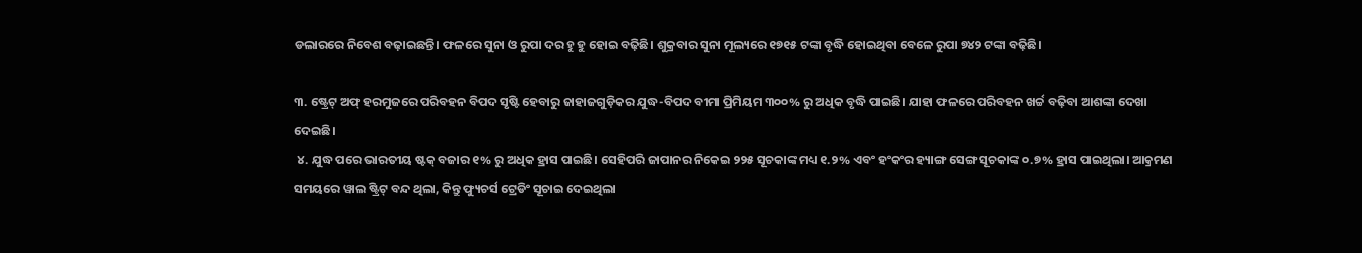ଡଲାରରେ ନିବେଶ ବଢ଼ାଇଛନ୍ତି। ଫଳରେ ସୁନା ଓ ରୁପା ଦର ହୁ ହୁ ହୋଇ ବଢ଼ିଛି। ଶୁକ୍ରବାର ସୁନା ମୂଲ୍ୟରେ ୧୭୧୫ ଟଙ୍କା ବୃଦ୍ଧି ହୋଇଥିବା ବେଳେ ରୁପା ୭୪୨ ଟଙ୍କା ବଢ଼ିଛି।

୩. ଷ୍ଟ୍ରେଟ୍ ଅଫ୍ ହରମୁଜରେ ପରିବହନ ବିପଦ ସୃଷ୍ଟି ହେବାରୁ ଜାହାଜଗୁଡ଼ିକର ଯୁଦ୍ଧ-ବିପଦ ବୀମା ପ୍ରିମିୟମ ୩୦୦% ରୁ ଅଧିକ ବୃଦ୍ଧି ପାଇଛି। ଯାହା ଫଳରେ ପରିବହନ ଖର୍ଚ୍ଚ ବଢ଼ିବା ଆଶଙ୍କା ଦେଖା ଦେଇଛି।
 ୪. ଯୁଦ୍ଧ ପରେ ଭାରତୀୟ ଷ୍ଟକ୍ ବଜାର ୧% ରୁ ଅଧିକ ହ୍ରାସ ପାଇଛି। ସେହିପରି ଜାପାନର ନିକେଇ ୨୨୫ ସୂଚକାଙ୍କ ମଧ୍ୟ ୧.୨% ଏବଂ ହଂକଂର ହ୍ୟାଙ୍ଗ ସେଙ୍ଗ ସୂଚକାଙ୍କ ୦.୭% ହ୍ରାସ ପାଇଥିଲା। ଆକ୍ରମଣ ସମୟରେ ୱାଲ ଷ୍ଟ୍ରିଟ୍ ବନ୍ଦ ଥିଲା, କିନ୍ତୁ ଫ୍ୟୁଚର୍ସ ଟ୍ରେଡିଂ ସୂଚାଇ ଦେଇଥିଲା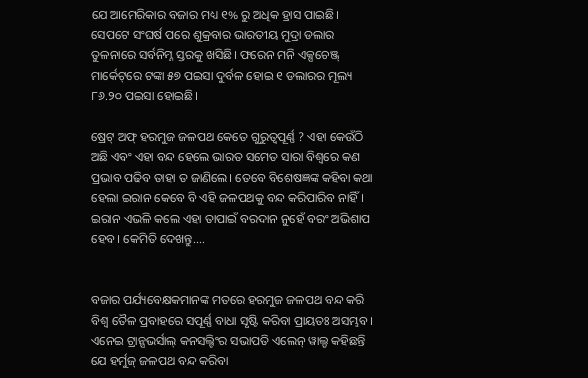ଯେ ଆମେରିକାର ବଜାର ମଧ୍ୟ ୧% ରୁ ଅଧିକ ହ୍ରାସ ପାଇଛି। ସେପଟେ ସଂଘର୍ଷ ପରେ ଶୁକ୍ରବାର ଭାରତୀୟ ମୁଦ୍ରା ଡଲାର ତୁଳନାରେ ସର୍ବନିମ୍ନ ସ୍ତରକୁ ଖସିଛି। ଫରେନ ମନି ଏକ୍ସଚେଞ୍ଜ୍ ମାର୍କେଟ୍‌ରେ ଟଙ୍କା ୫୭ ପଇସା ଦୁର୍ବଳ ହୋଇ ୧ ଡଲାରର ମୂଲ୍ୟ ୮୬.୨୦ ପଇସା ହୋଇଛି।

ଷ୍ରେଟ୍ ଅଫ୍ ହରମୁଜ ଜଳପଥ କେତେ ଗୁରୁତ୍ୱପୂର୍ଣ୍ଣ ? ଏହା କେଉଁଠି ଅଛି ଏବଂ ଏହା ବନ୍ଦ ହେଲେ ଭାରତ ସମେତ ସାରା ବିଶ୍ୱରେ କଣ ପ୍ରଭାବ ପଢିବ ତାହା ତ ଜାଣିଲେ। ତେବେ ବିଶେଷଜ୍ଞଙ୍କ କହିବା କଥା ହେଲା ଇରାନ କେବେ ବି ଏହି ଜଳପଥକୁ ବନ୍ଦ କରିପାରିବ ନାହିଁ। ଇରାନ ଏଭଳି କଲେ ଏହା ତାପାଇଁ ବରଦାନ ନୁହେଁ ବରଂ ଅଭିଶାପ ହେବ। କେମିତି ଦେଖନ୍ତୁ....


ବଜାର ପର୍ଯ୍ୟବେକ୍ଷକମାନଙ୍କ ମତରେ ହରମୁଜ ଜଳପଥ ବନ୍ଦ କରି ବିଶ୍ୱ ତୈଳ ପ୍ରବାହରେ ସପୂର୍ଣ୍ଣ ବାଧା ସୃଷ୍ଟି କରିବା ପ୍ରାୟତଃ ଅସମ୍ଭବ। ଏନେଇ ଟ୍ରାନ୍ସଭର୍ସାଲ୍ କନସଲ୍ଟିଂର ସଭାପତି ଏଲେନ୍ ୱାଲ୍ଡ କହିଛନ୍ତି ଯେ ହର୍ମୁଜ୍ ଜଳପଥ ବନ୍ଦ କରିବା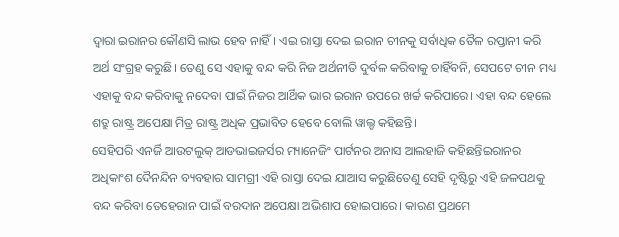ଦ୍ୱାରା ଇରାନର କୌଣସି ଲାଭ ହେବ ନାହିଁ। ଏଇ ରାସ୍ତା ଦେଇ ଇରାନ ଚୀନକୁ ସର୍ବାଧିକ ତୈଳ ରପ୍ତାନୀ କରି ଅର୍ଥ ସଂଗ୍ରହ କରୁଛି। ତେଣୁ ସେ ଏହାକୁ ବନ୍ଦ କରି ନିଜ ଅର୍ଥନୀତି ଦୁର୍ବଳ କରିବାକୁ ଚାହିଁବନି, ସେପଟେ ଚୀନ ମଧ୍ୟ ଏହାକୁ ବନ୍ଦ କରିବାକୁ ନଦେବା ପାଇଁ ନିଜର ଆର୍ଥିକ ଭାର ଇରାନ ଉପରେ ଖର୍ଚ୍ଚ କରିପାରେ। ଏହା ବନ୍ଦ ହେଲେ ଶତ୍ରୁ ରାଷ୍ଟ୍ର ଅପେକ୍ଷା ମିତ୍ର ରାଷ୍ଟ୍ର ଅଧିକ ପ୍ରଭାବିତ ହେବେ ବୋଲି ୱାଲ୍ଡ କହିଛନ୍ତି।
ସେହିପରି ଏନର୍ଜି ଆଉଟଲୁକ୍ ଆଡଭାଇଜର୍ସର ମ୍ୟାନେଜିଂ ପାର୍ଟନର ଅନାସ ଆଲହାଜି କହିଛନ୍ତିଇରାନର ଅଧିକାଂଶ ଦୈନନ୍ଦିନ ବ୍ୟବହାର ସାମଗ୍ରୀ ଏହି ରାସ୍ତା ଦେଇ ଯାଆସ କରୁଛିତେଣୁ ସେହି ଦୃଷ୍ଟିରୁ ଏହି ଜଳପଥକୁ ବନ୍ଦ କରିବା ତେହେରାନ ପାଇଁ ବରଦାନ ଅପେକ୍ଷା ଅଭିଶାପ ହୋଇପାରେ। କାରଣ ପ୍ରଥମେ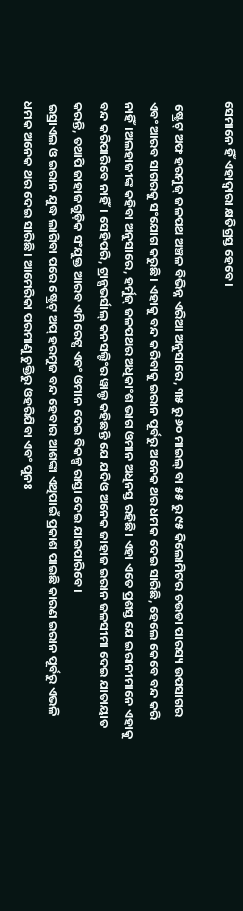ସେମାନେ ହିଁ ଏହାଦ୍ୱାରା କ୍ଷତିଗ୍ରସ୍ତ ହେବେ।

 ଷ୍ଟ୍ରେଟ୍ ଅଫ ହରମୁଜ୍ ଜଳପଥ ଅଞ୍ଚଳ ବିଭିନ୍ନ ଏରିଆ ଅନୁସାରେ, ୩୫ ରୁ ୬୦ ମାଇଲ୍ ବା ୫୫ ରୁ ୯୫ କିଲୋମିଟର ଚଉଡା ପାରସ୍ୟ ଉପସାଗର ଏବଂ ଆରବ ସାଗରକୁ ସଂଯୋଗ କରୁଛି। ଏହାକୁ ବନ୍ଦ କରିବାକୁ ଇରାନ ପୂର୍ବରୁ ଅନେକ ଥର ଧମକ ଦେଇ ସାରିଛି, ହେଲେ କେବେ ବନ୍ଦ କରି ନାହିଁ।ଅଲହାଜୀଙ୍କ କହିବା ଅନୁସାରେ, ହର୍ମୁଜ୍ ଜଳପଥର ଅଧିକାଂଶ ଭାଗ ଓମାନ ଅଧିନସ୍ତ ରହିଛି। ଏହା ଏତେ ପ୍ରଶସ୍ତ ଯେ ଇରାନୀମାନେ ଏହାକୁ ବନ୍ଦ କରିପାରିବେ ନାହିଁ। ସେହିପରି, ଟ୍ରାନ୍ସଭର୍ସାଲ୍ କନସଲ୍ଟିଂର ୱାଲ୍ଡ କହିଛନ୍ତି ଯେ ଯଦିଓ ଅନେକ ଜାହାଜ ଇରାନ ଜଳସୀମା ଦେଇ ଯାତାୟାତ କରନ୍ତି, ତଥାପି ଜାହାଜଗୁଡ଼ିକ ସଂଯୁକ୍ତ ଆରବ ଏମିରେଟ୍ସ ଏବଂ ଓମାନ ଦେଇ ବିକଳ୍ପ ରାସ୍ତା ଦେଇ ଯାଇପାରିବେ।
 ଇସ୍ରାଏଲ ଓ ଇରାନ ଯୁଦ୍ଧ ଲାଗିବା ପରେ ଷ୍ଟ୍ରେଟ୍ ଅପ୍ ହରମୁଜ ବନ୍ଦ ହେବାର ଆଶଙ୍କା ଏଥିପାଇଁ ପ୍ରକାଶ ପାଇଛି କାରଣ ଇରାନ ପୂର୍ବରୁ ଏଭଳି ଧମକ ଅନେକ ଥର ଦେଇ ସାରିଛି। ଆମେରିକା ପରମାଣୁ ଚୁକ୍ତିରୁ ଓହରିଯିବା ଏବଂ ପୁନଃ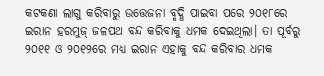କଟକଣା ଲାଗୁ କରିବାରୁ ଉତ୍ତେଜନା ବୃଦ୍ଧି ପାଇବା ପରେ ୨୦୧୮ରେ ଇରାନ ହରମୁଜ୍ ଜଳପଥ ବନ୍ଦ କରିବାକୁ ଧମକ ଦେଇଥିଲା। ତା ପୂର୍ବରୁ ୨୦୧୧ ଓ ୨୦୧୨ରେ ମଧ୍ୟ ଇରାନ ଏହାକୁ ବନ୍ଦ କରିବାର ଧମକ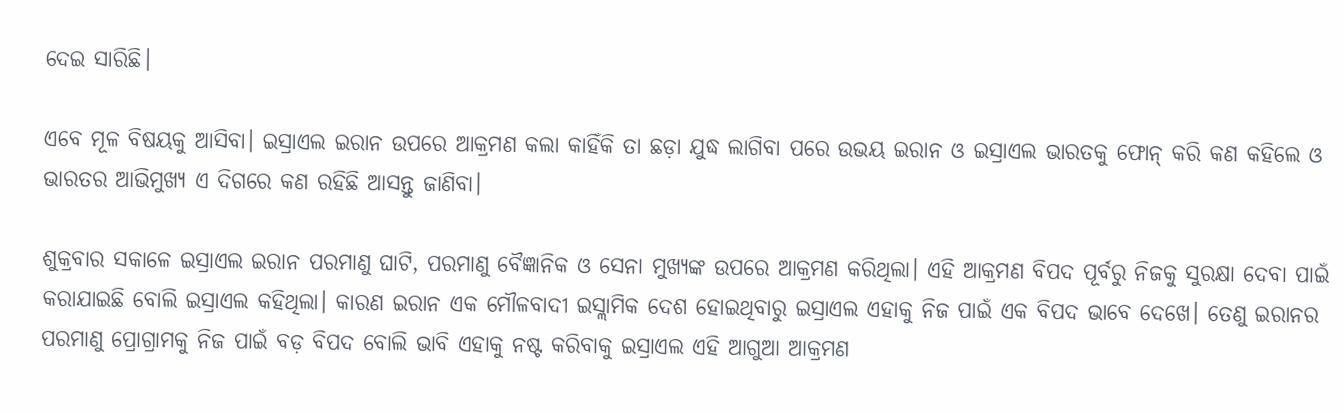ଦେଇ ସାରିଛି।

ଏବେ ମୂଳ ବିଷୟକୁ ଆସିବା। ଇସ୍ରାଏଲ ଇରାନ ଉପରେ ଆକ୍ରମଣ କଲା କାହିଁକି ତା ଛଡ଼ା ଯୁଦ୍ଧ ଲାଗିବା ପରେ ଉଭୟ ଇରାନ ଓ ଇସ୍ରାଏଲ ଭାରତକୁ ଫୋନ୍ କରି କଣ କହିଲେ ଓ ଭାରତର ଆଭିମୁଖ୍ୟ ଏ ଦିଗରେ କଣ ରହିଛି ଆସନ୍ତୁ ଜାଣିବା।

ଶୁକ୍ରବାର ସକାଳେ ଇସ୍ରାଏଲ ଇରାନ ପରମାଣୁ ଘାଟି, ପରମାଣୁ ବୈଜ୍ଞାନିକ ଓ ସେନା ମୁଖ୍ୟଙ୍କ ଉପରେ ଆକ୍ରମଣ କରିଥିଲା। ଏହି ଆକ୍ରମଣ ବିପଦ ପୂର୍ବରୁ ନିଜକୁ ସୁରକ୍ଷା ଦେବା ପାଇଁ କରାଯାଇଛି ବୋଲି ଇସ୍ରାଏଲ କହିଥିଲା। କାରଣ ଇରାନ ଏକ ମୌଳବାଦୀ ଇସ୍ଲାମିକ ଦେଶ ହୋଇଥିବାରୁ ଇସ୍ରାଏଲ ଏହାକୁ ନିଜ ପାଇଁ ଏକ ବିପଦ ଭାବେ ଦେଖେ। ତେଣୁ ଇରାନର ପରମାଣୁ ପ୍ରୋଗ୍ରାମକୁ ନିଜ ପାଇଁ ବଡ଼ ବିପଦ ବୋଲି ଭାବି ଏହାକୁ ନଷ୍ଟ କରିବାକୁ ଇସ୍ରାଏଲ ଏହି ଆଗୁଆ ଆକ୍ରମଣ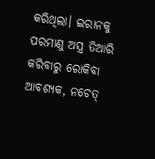କରିଥିଲା। ଇରାନକୁ ପରମାଣୁ ଅସ୍ତ୍ର ତିଆରି କରିବାରୁ ରୋକିବା ଆବଶ୍ୟକ, ନଚେତ୍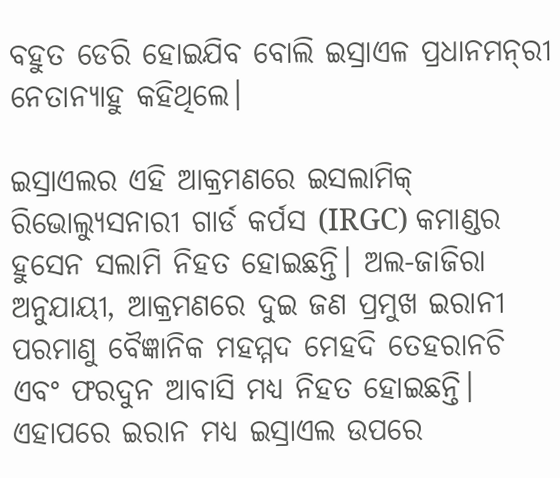ବହୁତ ଡେରି ହୋଇଯିବ ବୋଲି ଇସ୍ରାଏଳ ପ୍ରଧାନମନ୍‌ରୀ ନେତାନ୍ୟାହୁ କହିଥିଲେ।

ଇସ୍ରାଏଲର ଏହି ଆକ୍ରମଣରେ ଇସଲାମିକ୍ ରିଭୋଲ୍ୟୁସନାରୀ ଗାର୍ଡ କର୍ପସ (IRGC) କମାଣ୍ଡର ହୁସେନ ସଲାମି ନିହତ ହୋଇଛନ୍ତି। ଅଲ-ଜାଜିରା ଅନୁଯାୟୀ, ଆକ୍ରମଣରେ ଦୁଇ ଜଣ ପ୍ରମୁଖ ଇରାନୀ ପରମାଣୁ ବୈଜ୍ଞାନିକ ମହମ୍ମଦ ମେହଦି ତେହରାନଚି ଏବଂ ଫରଦୁନ ଆବାସି ମଧ୍ୟ ନିହତ ହୋଇଛନ୍ତି। ଏହାପରେ ଇରାନ ମଧ୍ୟ ଇସ୍ରାଏଲ ଉପରେ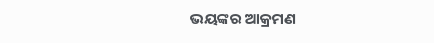ଭୟଙ୍କର ଆକ୍ରମଣ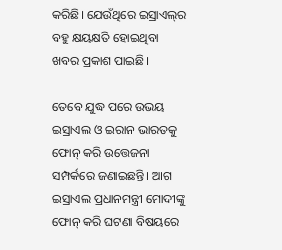କରିଛି। ଯେଉଁଥିରେ ଇସ୍ରାଏଲ୍‌ର ବହୁ କ୍ଷୟକ୍ଷତି ହୋଇଥିବା ଖବର ପ୍ରକାଶ ପାଇଛି।

ତେବେ ଯୁଦ୍ଧ ପରେ ଉଭୟ ଇସ୍ରାଏଲ ଓ ଇରାନ ଭାରତକୁ ଫୋନ୍ କରି ଉତ୍ତେଜନା ସମ୍ପର୍କରେ ଜଣାଇଛନ୍ତି। ଆଗ ଇସ୍ରାଏଲ ପ୍ରଧାନମନ୍ତ୍ରୀ ମୋଦୀଙ୍କୁ ଫୋନ୍ କରି ଘଟଣା ବିଷୟରେ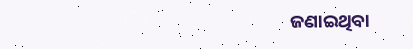ଜଣାଇଥିବା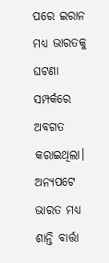ପରେ ଇରାନ ମଧ୍ୟ ଭାରତକୁ ଘଟଣା ସମ୍ପର୍କରେ ଅବଗତ କରାଇଥିଲା। ଅନ୍ୟପଟେ ଭାରତ ମଧ୍ୟ ଶାନ୍ତି ବାର୍ତ୍ତା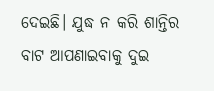ଦେଇଛି। ଯୁଦ୍ଧ ନ କରି ଶାନ୍ତିର ବାଟ ଆପଣାଇବାକୁ ଦୁଇ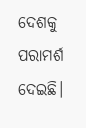ଦେଶକୁ ପରାମର୍ଶ ଦେଇଛି।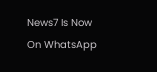News7 Is Now On WhatsApp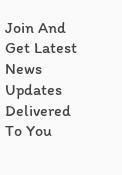Join And Get Latest News Updates Delivered To You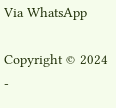Via WhatsApp

Copyright © 2024 -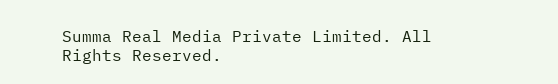Summa Real Media Private Limited. All Rights Reserved.